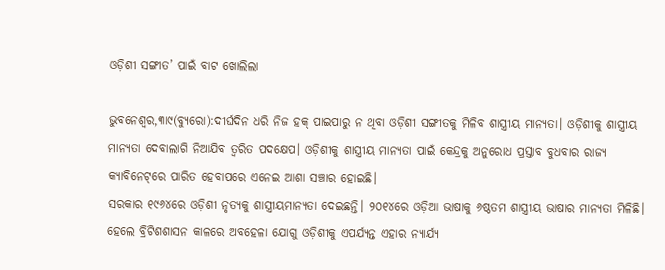ଓଡ଼ିଶୀ ସଙ୍ଗୀତ’ ପାଇଁ ବାଟ ଖୋଲିଲା

ଭୁବନେଶ୍ୱର,୩ା୯(ବ୍ୟୁରୋ):ଦୀର୍ଘଦିନ ଧରି ନିଜ ହକ୍‌ ପାଇପାରୁ ନ ଥିବା ଓଡ଼ିଶୀ ସଙ୍ଗୀତକୁ ମିଳିବ ଶାସ୍ତ୍ରୀୟ ମାନ୍ୟତା। ଓଡ଼ିଶୀକୁ ଶାସ୍ତ୍ରୀୟ ମାନ୍ୟତା ଦେବାଲାଗି ନିଆଯିବ ତ୍ୱରିତ ପଦକ୍ଷେପ। ଓଡ଼ିଶୀକୁ ଶାସ୍ତ୍ରୀୟ ମାନ୍ୟତା ପାଇଁ କେନ୍ଦ୍ରକୁ ଅନୁରୋଧ ପ୍ରସ୍ତାବ ବୁଧବାର ରାଜ୍ୟ କ୍ୟାବିନେଟ୍‌ରେ ପାରିତ ହେବାପରେ ଏନେଇ ଆଶା ସଞ୍ଚାର ହୋଇଛି।
ସରକାର ୧୯୬୪ରେ ଓଡ଼ିଶୀ ନୃତ୍ୟକୁ ଶାସ୍ତ୍ରୀୟମାନ୍ୟତା ଦେଇଛନ୍ତି। ୨୦୧୪ରେ ଓଡ଼ିଆ ଭାଷାକୁ ୬ଷ୍ଠତମ ଶାସ୍ତ୍ରୀୟ ଭାଷାର ମାନ୍ୟତା ମିଳିଛି। ହେଲେ ବ୍ରିଟିଶଶାସନ କାଳରେ ଅବହେଳା ଯୋଗୁ ଓଡ଼ିଶୀକୁ ଏପର୍ଯ୍ୟନ୍ତ ଏହାର ନ୍ୟାର୍ଯ୍ୟ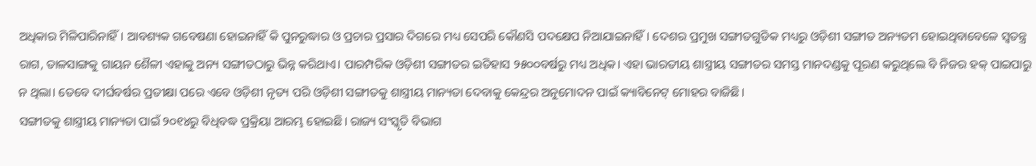ଅଧିକାର ମିଳିପାରିନାହିଁ। ଆବଶ୍ୟକ ଗବେଷଣା ହୋଇନାହିଁ କି ପୁନରୁଦ୍ଧାର ଓ ପ୍ରଚାର ପ୍ରସାର ଦିଗରେ ମଧ୍ୟ ସେପରି କୌଣସି ପଦକ୍ଷେପ ନିଆଯାଇନାହିଁ। ଦେଶର ପ୍ରମୁଖ ସଙ୍ଗୀତଗୁଡିକ ମଧ୍ୟରୁ ଓଡ଼ିଶୀ ସଙ୍ଗୀତ ଅନ୍ୟତମ ହୋଇଥିବାବେଳେ ସ୍ବତନ୍ତ୍ର ରାଗ, ତାଳସାଙ୍ଗକୁ ଗାୟନ ଶୈଳୀ ଏହାକୁ ଅନ୍ୟ ସଙ୍ଗୀତଠାରୁ ଭିନ୍ନ କରିଥାଏ। ପାରମ୍ପରିକ ଓଡ଼ିଶୀ ସଙ୍ଗୀତର ଇତିହାସ ୨୫୦୦ବର୍ଷରୁ ମଧ୍ୟ ଅଧିକ। ଏହା ଭାରତୀୟ ଶାସ୍ତ୍ରୀୟ ସଙ୍ଗୀତର ସମସ୍ତ ମାନଦଣ୍ଡକୁ ପୂରଣ କରୁଥିଲେ ବି ନିଜର ହକ୍‌ ପାଇପାରୁ ନ ଥିଲା। ତେବେ ଦୀର୍ଘବର୍ଷର ପ୍ରତୀକ୍ଷା ପରେ ଏବେ ଓଡ଼ିଶୀ ନୃତ୍ୟ ପରି ଓଡ଼ିଶୀ ସଙ୍ଗୀତକୁ ଶାସ୍ତ୍ରୀୟ ମାନ୍ୟତା ଦେବାକୁ କେନ୍ଦ୍ରର ଅନୁମୋଦନ ପାଇଁ କ୍ୟାବିନେଟ୍‌ ମୋହର ବାଜିଛି।
ସଙ୍ଗୀତକୁ ଶାସ୍ତ୍ରୀୟ ମାନ୍ୟତା ପାଇଁ ୨୦୧୪ରୁ ବିଧିବଦ୍ଧ ପ୍ରକ୍ରିୟା ଆରମ୍ଭ ହୋଇଛି। ରାଜ୍ୟ ସଂସ୍କୃତି ବିଭାଗ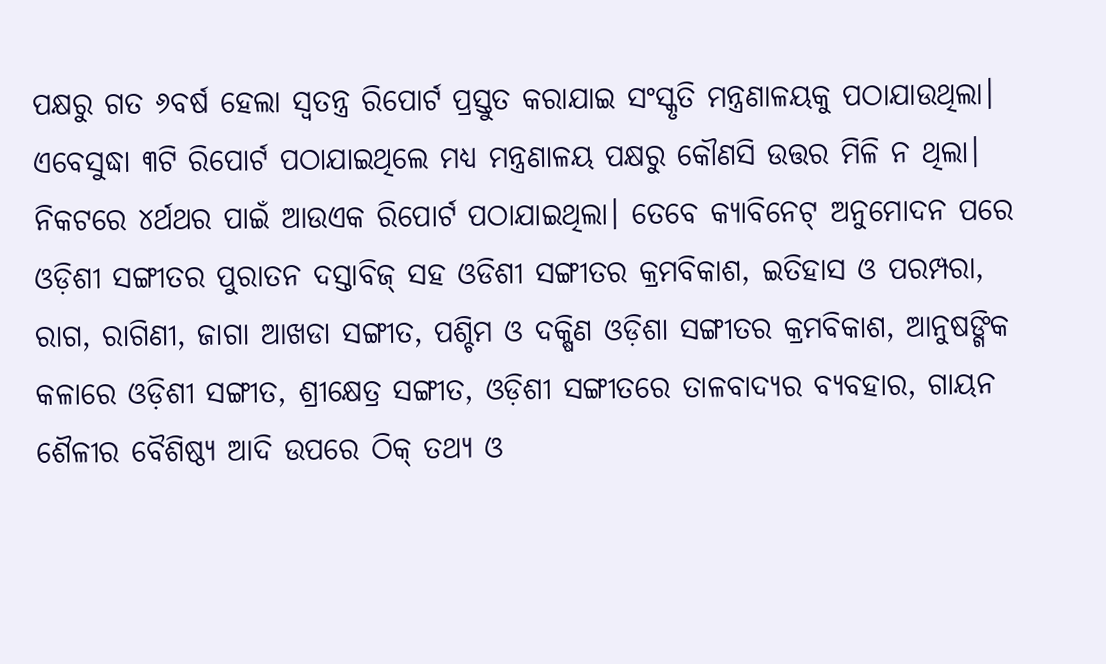ପକ୍ଷରୁ ଗତ ୬ବର୍ଷ ହେଲା ସ୍ବତନ୍ତ୍ର ରିପୋର୍ଟ ପ୍ରସ୍ତୁତ କରାଯାଇ ସଂସ୍କୃତି ମନ୍ତ୍ରଣାଳୟକୁ ପଠାଯାଉଥିଲା। ଏବେସୁଦ୍ଧା ୩ଟି ରିପୋର୍ଟ ପଠାଯାଇଥିଲେ ମଧ୍ୟ ମନ୍ତ୍ରଣାଳୟ ପକ୍ଷରୁ କୌଣସି ଉତ୍ତର ମିଳି ନ ଥିଲା। ନିକଟରେ ୪ର୍ଥଥର ପାଇଁ ଆଉଏକ ରିପୋର୍ଟ ପଠାଯାଇଥିଲା। ତେବେ କ୍ୟାବିନେଟ୍‌ ଅନୁମୋଦନ ପରେ ଓଡ଼ିଶୀ ସଙ୍ଗୀତର ପୁରାତନ ଦସ୍ତାବିଜ୍‌ ସହ ଓଡିଶୀ ସଙ୍ଗୀତର କ୍ରମବିକାଶ, ଇତିହାସ ଓ ପରମ୍ପରା, ରାଗ, ରାଗିଣୀ, ଜାଗା ଆଖଡା ସଙ୍ଗୀତ, ପଶ୍ଚିମ ଓ ଦକ୍ଷିଣ ଓଡ଼ିଶା ସଙ୍ଗୀତର କ୍ରମବିକାଶ, ଆନୁଷଙ୍ଗିକ କଳାରେ ଓଡ଼ିଶୀ ସଙ୍ଗୀତ, ଶ୍ରୀକ୍ଷେତ୍ର ସଙ୍ଗୀତ, ଓଡ଼ିଶୀ ସଙ୍ଗୀତରେ ତାଳବାଦ୍ୟର ବ୍ୟବହାର, ଗାୟନ ଶୈଳୀର ବୈଶିଷ୍ଠ୍ୟ ଆଦି ଉପରେ ଠିକ୍‌ ତଥ୍ୟ ଓ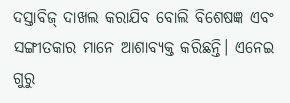ଦସ୍ତାବିଜ୍‌ ଦାଖଲ କରାଯିବ ବୋଲି ବିଶେଷଜ୍ଞ ଏବଂ ସଙ୍ଗୀତକାର ମାନେ ଆଶାବ୍ୟକ୍ତ କରିଛନ୍ତି। ଏନେଇ ଗୁରୁ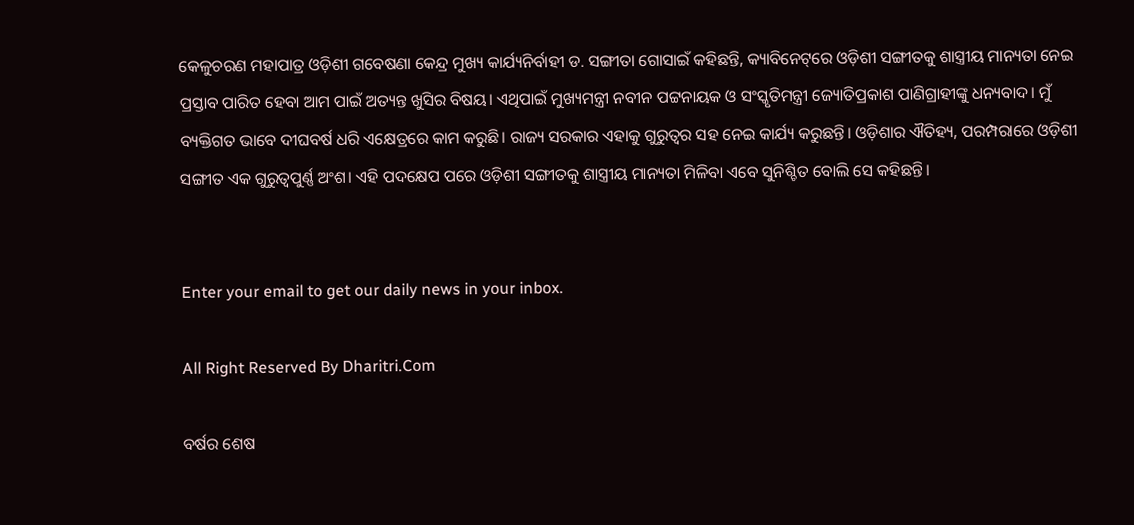କେଳୁଚରଣ ମହାପାତ୍ର ଓଡ଼ିଶୀ ଗବେଷଣା କେନ୍ଦ୍ର ମୁଖ୍ୟ କାର୍ଯ୍ୟନିର୍ବାହୀ ଡ. ସଙ୍ଗୀତା ଗୋସାଇଁ କହିଛନ୍ତି, କ୍ୟାବିନେଟ୍‌ରେ ଓଡ଼ିଶୀ ସଙ୍ଗୀତକୁ ଶାସ୍ତ୍ରୀୟ ମାନ୍ୟତା ନେଇ ପ୍ରସ୍ତାବ ପାରିତ ହେବା ଆମ ପାଇଁ ଅତ୍ୟନ୍ତ ଖୁସିର ବିଷୟ। ଏଥିପାଇଁ ମୁଖ୍ୟମନ୍ତ୍ରୀ ନବୀନ ପଟ୍ଟନାୟକ ଓ ସଂସ୍କୃତିମନ୍ତ୍ରୀ ଜ୍ୟୋତିପ୍ରକାଶ ପାଣିଗ୍ରାହୀଙ୍କୁ ଧନ୍ୟବାଦ। ମୁଁ ବ୍ୟକ୍ତିଗତ ଭାବେ ଦୀଘବର୍ଷ ଧରି ଏକ୍ଷେତ୍ରରେ କାମ କରୁଛି। ରାଜ୍ୟ ସରକାର ଏହାକୁ ଗୁରୁତ୍ୱର ସହ ନେଇ କାର୍ଯ୍ୟ କରୁଛନ୍ତି। ଓଡ଼ିଶାର ଐତିହ୍ୟ, ପରମ୍ପରାରେ ଓଡ଼ିଶୀ ସଙ୍ଗୀତ ଏକ ଗୁରୁତ୍ୱପୁର୍ଣ୍ଣ ଅଂଶ। ଏହି ପଦକ୍ଷେପ ପରେ ଓଡ଼ିଶୀ ସଙ୍ଗୀତକୁ ଶାସ୍ତ୍ରୀୟ ମାନ୍ୟତା ମିଳିବା ଏବେ ସୁନିଶ୍ଚିତ ବୋଲି ସେ କହିଛନ୍ତି।


Enter your email to get our daily news in your inbox.

All Right Reserved By Dharitri.Com

ବର୍ଷର ଶେଷ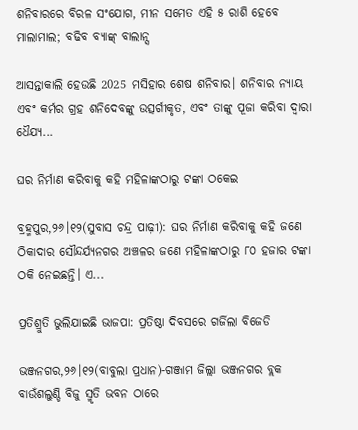ଶନିବାରରେ ବିରଳ ସଂଯୋଗ, ମୀନ ସମେତ ଏହି ୫ ରାଶି ହେବେ ମାଲାମାଲ; ବଢିବ ବ୍ୟାଙ୍କ୍‌ ବାଲାନ୍ସ

ଆସନ୍ତାକାଲି ହେଉଛି 2025 ମସିହାର ଶେଷ ଶନିବାର। ଶନିବାର ନ୍ୟାୟ ଏବଂ କର୍ମର ଗ୍ରହ ଶନିଦେବଙ୍କୁ ଉତ୍ସର୍ଗୀକୃତ, ଏବଂ ତାଙ୍କୁ ପୂଜା କରିବା ଦ୍ୱାରା ଧୈଯ୍ୟ...

ଘର ନିର୍ମାଣ କରିବାକୁ କହି ମହିଳାଙ୍କଠାରୁ ଟଙ୍କା ଠକେଇ

ବ୍ରହ୍ମପୁର,୨୬।୧୨(ସୁବାସ ଚନ୍ଦ୍ର ପାଢ଼ୀ): ଘର ନିର୍ମାଣ କରିବାକୁ କହି ଜଣେ ଠିକାଦାର ସୌନ୍ଦର୍ଯ୍ୟନଗର ଅଞ୍ଚଳର ଜଣେ ମହିଳାଙ୍କଠାରୁ ୮୦ ହଜାର ଟଙ୍କା ଠକି ନେଇଛନ୍ତି। ଏ...

ପ୍ରତିଶ୍ରୁତି ଭୁଲିଯାଇଛି ଭାଜପା: ପ୍ରତିଷ୍ଠା ଦିବସରେ ଗର୍ଜିଲା ବିଜେଡି

ଭଞ୍ଜନଗର,୨୬।୧୨(ବାବୁଲା ପ୍ରଧାନ)-ଗଞ୍ଜାମ ଜିଲ୍ଲା ଭଞ୍ଜନଗର ବ୍ଲକ ବାଉଁଶଲୁଣ୍ଡି ବିଜୁ ସ୍ମୃତି ଭବନ ଠାରେ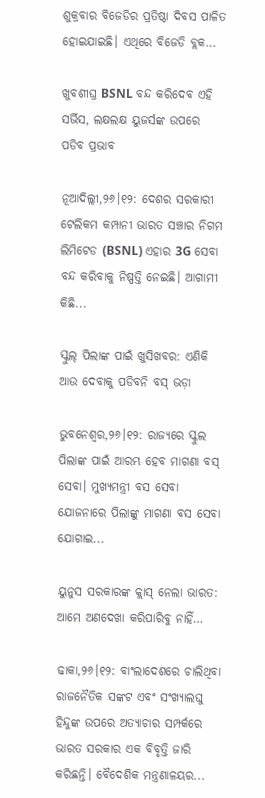ଶୁକ୍ରବାର ବିଜେଡିର ପ୍ରତିଷ୍ଠା ଦିବସ ପାଳିତ ହୋଇଯାଇଛି। ଏଥିରେ ବିଜେଡି ବ୍ଲକ...

ଖୁବଶୀଘ୍ର BSNL ବନ୍ଦ କରିଦେବ ଏହି ସର୍ଭିସ, ଲକ୍ଷଲକ୍ଷ ୟୁଜର୍ସଙ୍କ ଉପରେ ପଡିବ ପ୍ରଭାବ

ନୂଆଦିଲ୍ଲୀ,୨୬।୧୨: ଦେଶର ସରକାରୀ ଟେଲିକମ କମ୍ପାନୀ ଭାରତ ସଞ୍ଚାର ନିଗମ ଲିମିଟେଡ (BSNL) ଏହାର 3G ସେବା ବନ୍ଦ କରିବାକୁ ନିଷ୍ପତ୍ତି ନେଇଛି। ଆଗାମୀ କିଛି...

ସ୍କୁଲ୍‌ ପିଲାଙ୍କ ପାଇଁ ଖୁସିଖବର: ଏଣିକି ଆଉ ଦେବାକୁ ପଡିବନି ବସ୍‌ ଭଡ଼ା

ଭୁବନେଶ୍ୱର,୨୬।୧୨: ରାଜ୍ୟରେ ସ୍କୁଲ ପିଲାଙ୍କ ପାଇଁ ଆରମ୍ଭ ହେବ ମାଗଣା ବସ୍‌ ସେବା। ମୁଖ୍ୟମନ୍ତ୍ରୀ ବସ ସେବା ଯୋଜନାରେ ପିଲାଙ୍କୁ ମାଗଣା ବସ ସେବା ଯୋଗାଇ...

ୟୁନୁସ ସରକାରଙ୍କ କ୍ଲାସ୍‌ ନେଲା ଭାରତ: ଆମେ ଅଣଦେଖା କରିପାରିବୁ ନାହିଁ…

ଢାକା,୨୬।୧୨: ବାଂଲାଦେଶରେ ଚାଲିଥିବା ରାଜନୈତିକ ସଙ୍କଟ ଏବଂ ସଂଖ୍ୟାଲଘୁ ହିନ୍ଦୁଙ୍କ ଉପରେ ଅତ୍ୟାଚାର ସମ୍ପର୍କରେ ଭାରତ ସରକାର ଏକ ବିବୃତ୍ତି ଜାରି କରିଛନ୍ତି। ବୈଦେଶିକ ମନ୍ତ୍ରଣାଳୟର...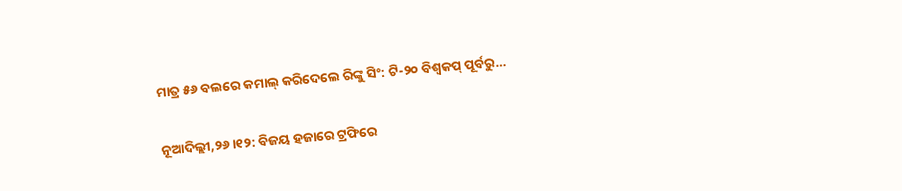ମାତ୍ର ୫୬ ବଲରେ କମାଲ୍‌ କରିଦେଲେ ରିଙ୍କୁ ସିଂ: ଟି-୨୦ ବିଶ୍ୱକପ୍‌ ପୂର୍ବରୁ…

ନୂଆଦିଲ୍ଲୀ,୨୬।୧୨: ବିଜୟ ହଜାରେ ଟ୍ରଫିରେ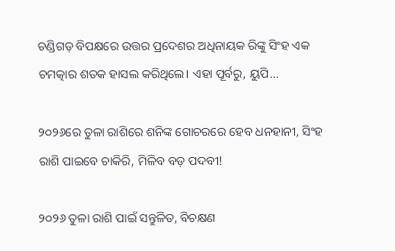ଚଣ୍ଡିଗଡ଼ ବିପକ୍ଷରେ ଉତ୍ତର ପ୍ରଦେଶର ଅଧିନାୟକ ରିଙ୍କୁ ସିଂହ ଏକ ଚମତ୍କାର ଶତକ ହାସଲ କରିଥିଲେ। ଏହା ପୂର୍ବରୁ, ୟୁପି...

୨୦୨୬ରେ ତୁଳା ରାଶିରେ ଶନିଙ୍କ ଗୋଚରରେ ହେବ ଧନହାନୀ, ସିଂହ ରାଶି ପାଇବେ ଚାକିରି, ମିଳିବ ବଡ଼ ପଦବୀ!

୨୦୨୬ ତୁଳା ରାଶି ପାଇଁ ସନ୍ତୁଳିତ, ବିଚକ୍ଷଣ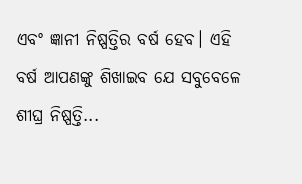ଏବଂ ଜ୍ଞାନୀ ନିଷ୍ପତ୍ତିର ବର୍ଷ ହେବ। ଏହି ବର୍ଷ ଆପଣଙ୍କୁ ଶିଖାଇବ ଯେ ସବୁବେଳେ ଶୀଘ୍ର ନିଷ୍ପତ୍ତି...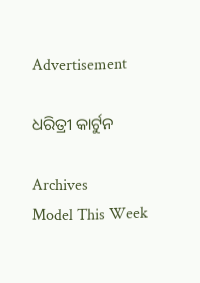Advertisement

ଧରିତ୍ରୀ କାର୍ଟୁନ

Archives
Model This Week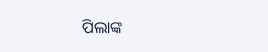ପିଲାଙ୍କ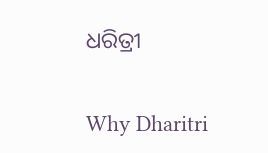ଧରିତ୍ରୀ

Why Dharitri